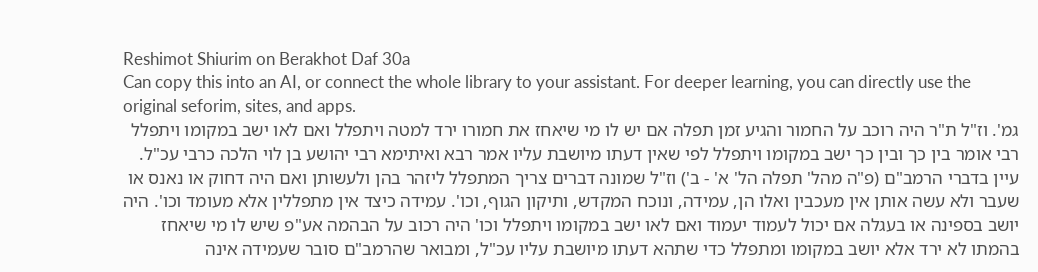Reshimot Shiurim on Berakhot Daf 30a
Can copy this into an AI, or connect the whole library to your assistant. For deeper learning, you can directly use the original seforim, sites, and apps.
גמ'. וז"ל ת"ר היה רוכב על החמור והגיע זמן תפלה אם יש לו מי שיאחז את חמורו ירד למטה ויתפלל ואם לאו ישב במקומו ויתפלל רבי אומר בין כך ובין כך ישב במקומו ויתפלל לפי שאין דעתו מיושבת עליו אמר רבא ואיתימא רבי יהושע בן לוי הלכה כרבי עכ"ל. עיין בדברי הרמב"ם (פ"ה מהל' תפלה הל' א' - ב') וז"ל שמונה דברים צריך המתפלל ליזהר בהן ולעשותן ואם היה דחוק או נאנס או שעבר ולא עשה אותן אין מעכבין ואלו הן, עמידה, ונוכח המקדש, ותיקון הגוף, וכו'. עמידה כיצד אין מתפללין אלא מעומד וכו'. היה יושב בספינה או בעגלה אם יכול לעמוד יעמוד ואם לאו ישב במקומו ויתפלל וכו' היה רכוב על הבהמה אע"פ שיש לו מי שיאחז בהמתו לא ירד אלא יושב במקומו ומתפלל כדי שתהא דעתו מיושבת עליו עכ"ל, ומבואר שהרמב"ם סובר שעמידה אינה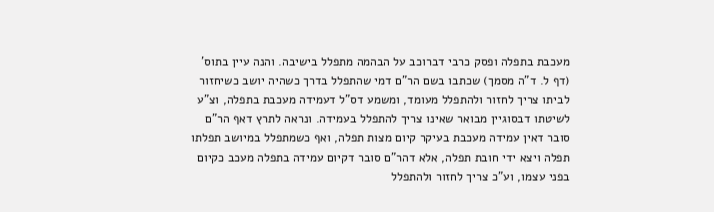מעכבת בתפלה ופסק כרבי דברוכב על הבהמה מתפלל בישיבה. והנה עיין בתוס' (דף ל. ד"ה מסמך) שכתבו בשם הר"ם דמי שהתפלל בדרך כשהיה יושב כשיחזור לביתו צריך לחזור ולהתפלל מעומד, ומשמע דס"ל דעמידה מעכבת בתפלה, וצ"ע לשיטתו דבסוגיין מבואר שאינו צריך להתפלל בעמידה. ונראה לתרץ דאף הר"ם סובר דאין עמידה מעכבת בעיקר קיום מצות תפלה, ואף כשמתפלל במיושב תפלתו תפלה ויצא ידי חובת תפלה, אלא דהר"ם סובר דקיום עמידה בתפלה מעכב כקיום בפני עצמו, וע"כ צריך לחזור ולהתפלל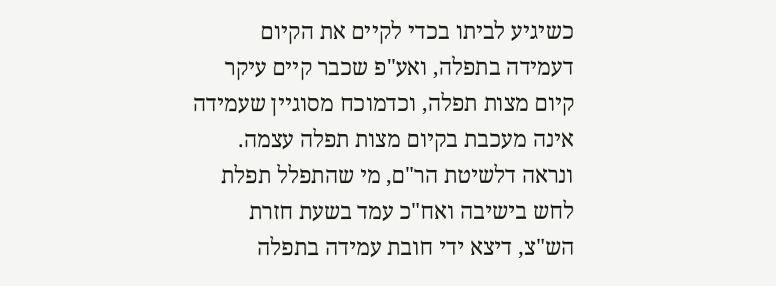כשיגיע לביתו בכדי לקיים את הקיום דעמידה בתפלה, ואע"פ שכבר קיים עיקר קיום מצות תפלה, וכדמוכח מסוגיין שעמידה אינה מעכבת בקיום מצות תפלה עצמה. ונראה דלשיטת הר"ם, מי שהתפלל תפלת לחש בישיבה ואח"כ עמד בשעת חזרת הש"צ, דיצא ידי חובת עמידה בתפלה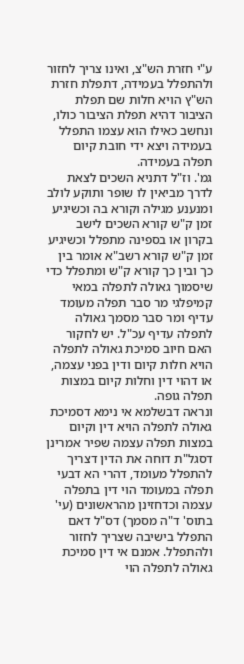ע"י חזרת הש"צ, ואינו צריך לחזור ולהתפלל בעמידה, דתפלת חזרת הש"ץ הויא חלות שם תפלת הציבור דהיא תפלת הציבור כולו, ונחשב כאילו הוא עצמו התפלל בעמידה ויצא ידי חובת קיום תפלה בעמידה.
גמ'. וז"ל דתניא השכים לצאת לדרך מביאין לו שופר ותוקע לולב ומנענע מגילה וקורא בה וכשיגיע זמן ק"ש קורא השכים לישב בקרון או בספינה מתפלל וכשיגיע זמן ק"ש קורא רשב"א אומר בין כך ובין כך קורא ק"ש ומתפלל כדי שיסמוך גאולה לתפלה במאי קמיפלגי מר סבר תפלה מעומד עדיף ומר סבר מסמך גאולה לתפלה עדיף עכ"ל. יש לחקור האם חיוב סמיכת גאולה לתפלה הויא חלות קיום ודין בפני עצמה, או דהוי דין וחלות קיום במצות תפלה גופה.
ונראה דבשלמא אי נימא דסמיכת גאולה לתפלה הויא דין וקיום במצות תפלה עצמה שפיר אמרינן דסגל"ת דוחה את הדין דצריך להתפלל מעומד, דהרי הא דבעי תפלה במעומד הוי דין בתפלה עצמה וכדחזינן מהראשונים (עי' בתוס' ד"ה מסמך) דס"ל דאם התפלל בישיבה שצריך לחזור ולהתפלל. אמנם אי דין סמיכת גאולה לתפלה הוי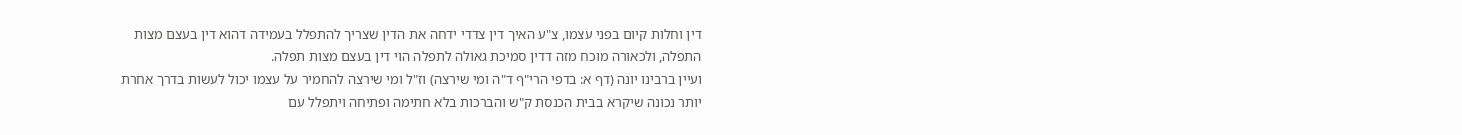דין וחלות קיום בפני עצמו, צ"ע האיך דין צדדי ידחה את הדין שצריך להתפלל בעמידה דהוא דין בעצם מצות התפלה, ולכאורה מוכח מזה דדין סמיכת גאולה לתפלה הוי דין בעצם מצות תפלה.
ועיין ברבינו יונה (דף א: בדפי הרי"ף ד"ה ומי שירצה) וז"ל ומי שירצה להחמיר על עצמו יכול לעשות בדרך אחרת יותר נכונה שיקרא בבית הכנסת ק"ש והברכות בלא חתימה ופתיחה ויתפלל עם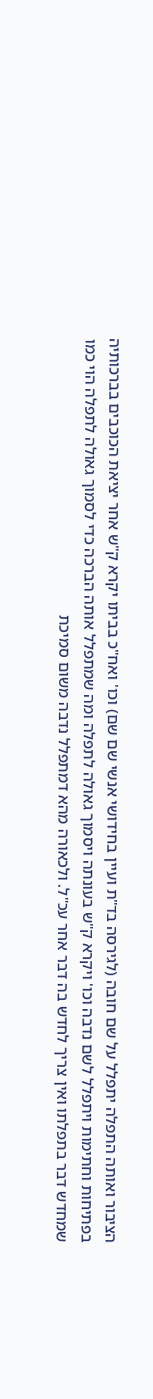הציבור ואותה התפלה יתפלל על שם חובה (לגירסה בד"ת ועיין בחידושי אנשי שם שם) וכו' ואח"כ בביתו יקרא ק"ש אחר יציאת הכוכבים בברכותיה בפתיחות וחתימות ויתפלל לשם נדבה וכו' ויקרא ק"ש בעונתה ויסמוך גאולה לתפלה ומה שמתפלל אותה הברכה כדי לסמוך גאולה לתפלה הוי כמו שמחדש דבר בתפלתו ואין צריך לחדש בה דבר אחר עכ"ל. ולכאורה מהא דמתפלל נדבה משום סמיכת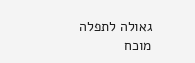גאולה לתפלה מוכח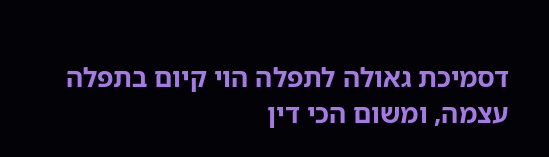דסמיכת גאולה לתפלה הוי קיום בתפלה עצמה, ומשום הכי דין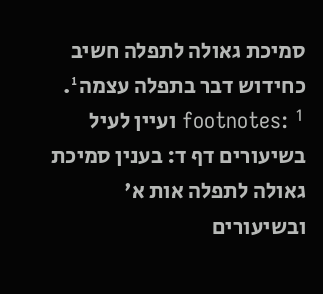סמיכת גאולה לתפלה חשיב כחידוש דבר בתפלה עצמה¹.
footnotes: ¹ ועיין לעיל בשיעורים דף ד: בענין סמיכת גאולה לתפלה אות א' ובשיעורים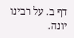דף ב. על רבינו יונה.